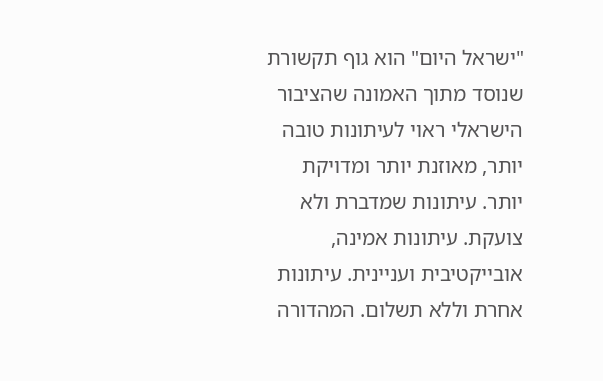"ישראל היום" הוא גוף תקשורת שנוסד מתוך האמונה שהציבור הישראלי ראוי לעיתונות טובה יותר, מאוזנת יותר ומדויקת יותר. עיתונות שמדברת ולא צועקת. עיתונות אמינה, אובייקטיבית ועניינית. עיתונות אחרת וללא תשלום. המהדורה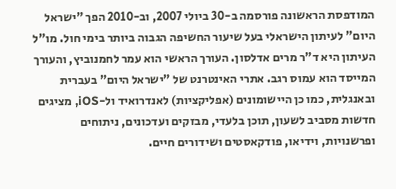המודפסת הראשונה פורסמה ב-30 ביולי 2007, וב-2010 הפך "ישראל היום" לעיתון הישראלי בעל שיעור החשיפה הגבוה ביותר בימי חול. מו"ל העיתון היא ד"ר מרים אדלסון. העורך הראשי הוא עמר לחמנוביץ, והעורך המייסד הוא עמוס רגב. אתרי האינטרנט של "ישראל היום" בעברית ובאנגלית, כמו כן היישומונים (אפליקציות) לאנדרואיד ול-iOS, מציגים חדשות מסביב לשעון, תוכן בלעדי, מבזקים ועדכונים, ניתוחים ופרשנויות, וידיאו, פודקאסטים ושידורים חיים.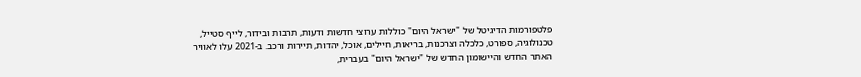פלטפורמות הדיגיטל של "ישראל היום" כוללות ערוצי חדשות ודעות, תרבות ובידור, לייף סטייל, טכנולוגיה, ספורט, כלכלה וצרכנות, בריאות, חיילים, אוכל, יהדות, תיירות ורכב. ב-2021 עלו לאוויר האתר החדש והיישומון החדש של "ישראל היום" בעברית,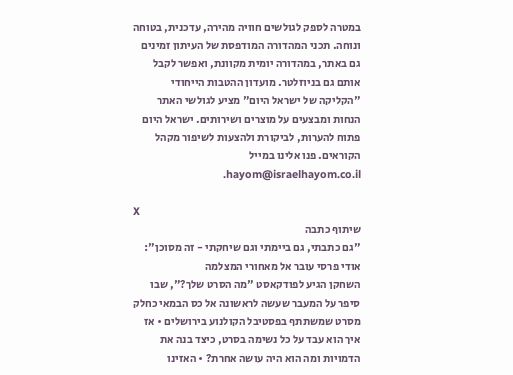במטרה לספק לגולשים חוויה מהירה, עדכנית, בטוחה ונוחה. תכני המהדורה המודפסת של העיתון זמינים גם באתר, במהדורה יומית מקוונת, ואפשר לקבל אותם גם בניוזלטר. מועדון ההטבות הייחודי "הקליקה של ישראל היום" מציע לגולשי האתר הנחות ומבצעים על מוצרים ושירותים. ישראל היום פתוח להערות, לביקורת ולהצעות לשיפור מקהל הקוראים. פנו אלינו במייל hayom@israelhayom.co.il.

X
שיתוף כתבה
"גם כתבתי, גם ביימתי וגם שיחקתי - זה מסוכן": אודי פרסי עובר אל מאחורי המצלמה
השחקן הגיע לפודקאסט "מה הסרט שלך?", שבו סיפר על המעבר שעשה לראשונה אל כס הבמאי כחלק מסרט שמשתתף בפסטיבל הקולנוע בירושלים • אז איך הוא עבד על כל נשימה בסרט, כיצד בנה את הדמויות ומה הוא היה עושה אחרת? • האזינו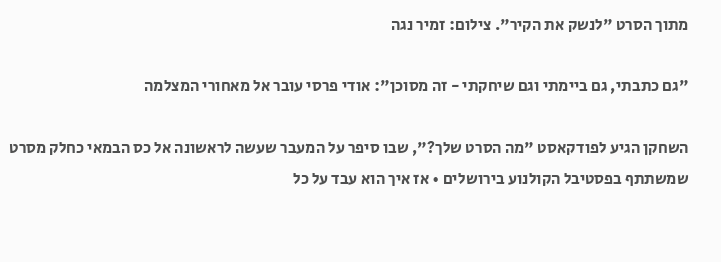מתוך הסרט "לנשק את הקיר". צילום: זמיר נגה

"גם כתבתי, גם ביימתי וגם שיחקתי - זה מסוכן": אודי פרסי עובר אל מאחורי המצלמה

השחקן הגיע לפודקאסט "מה הסרט שלך?", שבו סיפר על המעבר שעשה לראשונה אל כס הבמאי כחלק מסרט שמשתתף בפסטיבל הקולנוע בירושלים • אז איך הוא עבד על כל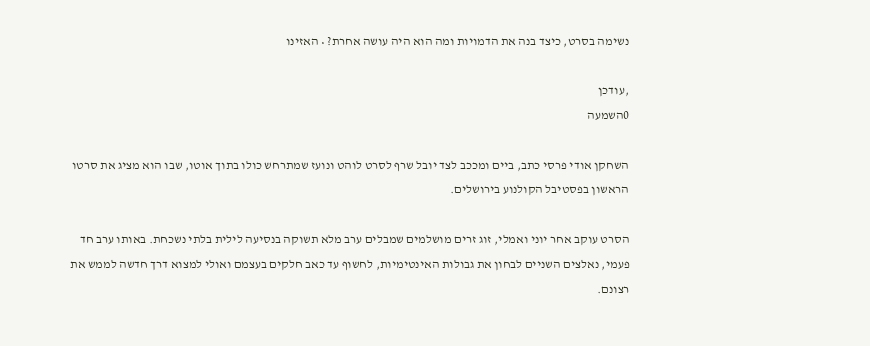נשימה בסרט, כיצד בנה את הדמויות ומה הוא היה עושה אחרת? • האזינו

,עודכן
0השמעה

השחקן אודי פרסי כתב, ביים ומככב לצד יובל שרף לסרט לוהט ונועז שמתרחש כולו בתוך אוטו, שבו הוא מציג את סרטו הראשון בפסטיבל הקולנוע בירושלים.

הסרט עוקב אחר יוני ואמלי, זוג זרים מושלמים שמבלים ערב מלא תשוקה בנסיעה לילית בלתי נשכחת. באותו ערב חד פעמי, נאלצים השניים לבחון את גבולות האינטימיות, לחשוף עד כאב חלקים בעצמם ואולי למצוא דרך חדשה לממש את רצונם.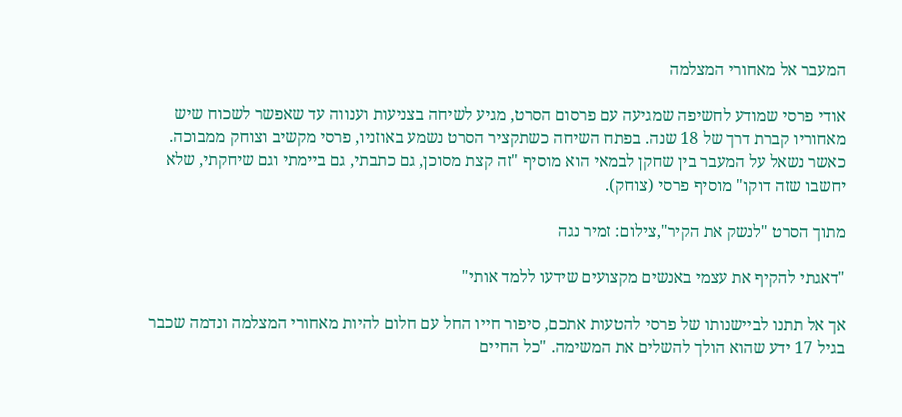המעבר אל מאחורי המצלמה

אודי פרסי שמודע לחשיפה שמגיעה עם פרסום הסרט, מגיע לשיחה בצניעות וענווה עד שאפשר לשכוח שיש מאחוריו קברת דרך של 18 שנה. בפתח השיחה כשתקציר הסרט נשמע באוזניו, פרסי מקשיב וצוחק ממבוכה. כאשר נשאל על המעבר בין שחקן לבמאי הוא מוסיף "זה קצת מסוכן, גם כתבתי, גם ביימתי וגם שיחקתי, שלא יחשבו שזה דוקו" מוסיף פרסי (צוחק).

מתוך הסרט "לנשק את הקיר",צילום: זמיר נגה

"דאגתי להקיף את עצמי באנשים מקצועים שידעו ללמד אותי"

אך אל תתנו לביישנותו של פרסי להטעות אתכם, סיפור חייו החל עם חלום להיות מאחורי המצלמה ונדמה שכבר בגיל 17 ידע שהוא הולך להשלים את המשימה. "כל החיים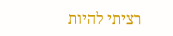רציתי להיות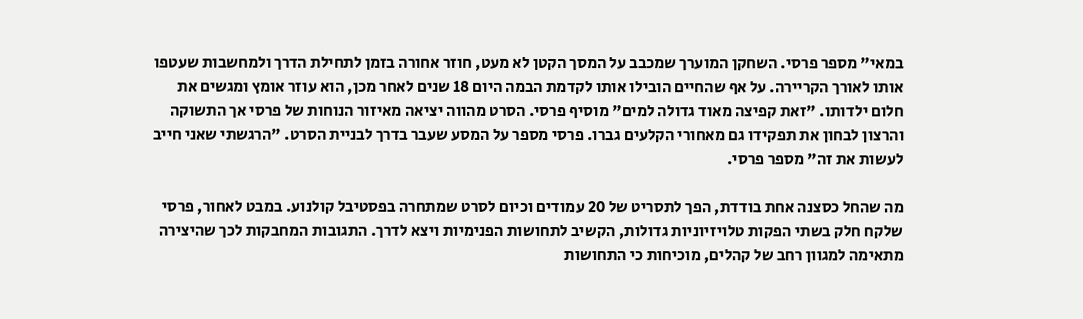במאי" מספר פרסי. השחקן המוערך שמכבב על המסך הקטן לא מעט, חוזר אחורה בזמן לתחילת הדרך ולמחשבות שעטפו אותו לאורך הקריירה. על אף שהחיים הובילו אותו לקדמת הבמה היום 18 שנים לאחר מכן, הוא עוזר אומץ ומגשים את חלום ילדותו. "זאת קפיצה מאוד גדולה למים" מוסיף פרסי. הסרט מהווה יציאה מאיזור הנוחות של פרסי אך התשוקה והרצון לבחון את תפקידו גם מאחורי הקלעים גברו. פרסי מספר על המסע שעבר בדרך לבניית הסרט. "הרגשתי שאני חייב לעשות את זה" מספר פרסי.

מה שהחל כסצנה אחת בודדת, הפך לתסריט של 20 עמודים וכיום לסרט שמתחרה בפסטיבל קולנוע. במבט לאחור, פרסי שלקח חלק בשתי הפקות טלויזיוניות גדולות, הקשיב לתחושות הפנימיות ויצא לדרך. התגובות המחבקות לכך שהיצירה מתאימה למגוון רחב של קהלים, מוכיחות כי התחושות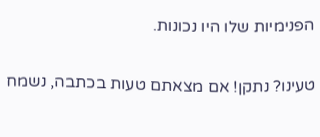הפנימיות שלו היו נכונות.

טעינו? נתקן! אם מצאתם טעות בכתבה, נשמח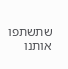שתשתפו אותנו